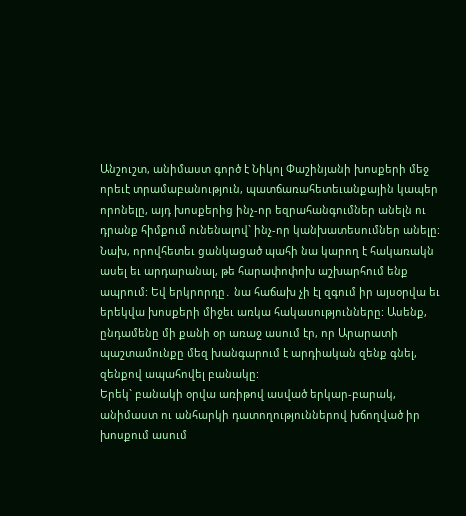Անշուշտ, անիմաստ գործ է Նիկոլ Փաշինյանի խոսքերի մեջ որեւէ տրամաբանություն, պատճառահետեւանքային կապեր որոնելը, այդ խոսքերից ինչ-որ եզրահանգումներ անելն ու դրանք հիմքում ունենալով` ինչ-որ կանխատեսումներ անելը: Նախ, որովհետեւ ցանկացած պահի նա կարող է հակառակն ասել եւ արդարանալ, թե հարափոփոխ աշխարհում ենք ապրում: Եվ երկրորդը․ նա հաճախ չի էլ զգում իր այսօրվա եւ երեկվա խոսքերի միջեւ առկա հակասությունները: Ասենք, ընդամենը մի քանի օր առաջ ասում էր, որ Արարատի պաշտամունքը մեզ խանգարում է արդիական զենք գնել, զենքով ապահովել բանակը:
Երեկ` բանակի օրվա առիթով ասված երկար-բարակ, անիմաստ ու անհարկի դատողություններով խճողված իր խոսքում ասում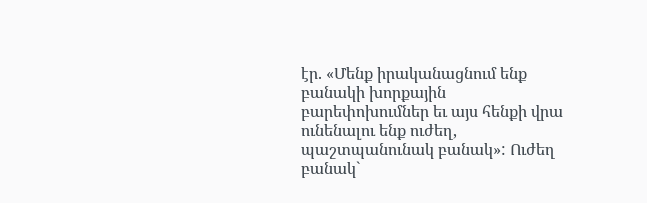էր. «Մենք իրականացնում ենք բանակի խորքային բարեփոխումներ եւ այս հենքի վրա ունենալու ենք ուժեղ, պաշտպանունակ բանակ»: Ուժեղ բանակ`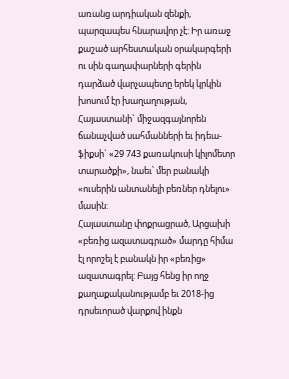առանց արդիական զենքի, պարզապես հնարավոր չէ: Իր առաջ քաշած արհեստական օրակարգերի ու սին գաղափարների գերին դարձած վարչապետը երեկ կրկին խոսում էր խաղաղության, Հայաստանի` միջազգայնորեն ճանաչված սահմանների եւ իդեա-ֆիքսի` «29 743 քառակուսի կիլոմետր տարածքի», նաեւ՝ մեր բանակի «ուսերին անտանելի բեռներ դնելու» մասին:
Հայաստանը փոքրացրած, Արցախի «բեռից ազատագրած» մարդը հիմա էլ որոշել է բանակն իր «բեռից» ազատագրել: Բայց հենց իր ողջ քաղաքականությամբ եւ 2018-ից դրսեւորած վարքով ինքն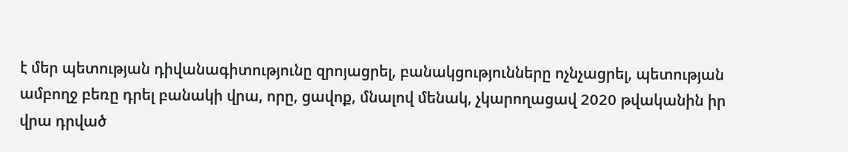է մեր պետության դիվանագիտությունը զրոյացրել, բանակցությունները ոչնչացրել, պետության ամբողջ բեռը դրել բանակի վրա, որը, ցավոք, մնալով մենակ, չկարողացավ 2020 թվականին իր վրա դրված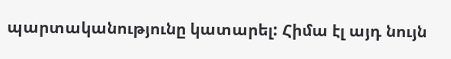պարտականությունը կատարել: Հիմա էլ այդ նույն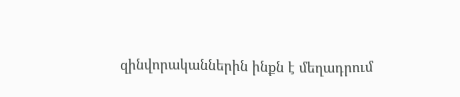զինվորականներին ինքն է մեղադրում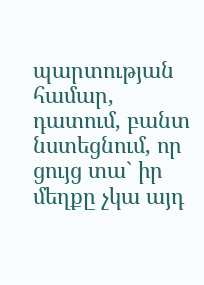պարտության համար, դատում, բանտ նստեցնում, որ ցույց տա` իր մեղքը չկա այդ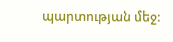պարտության մեջ: